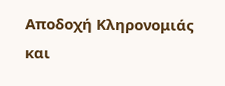Αποδοχή Κληρονομιάς και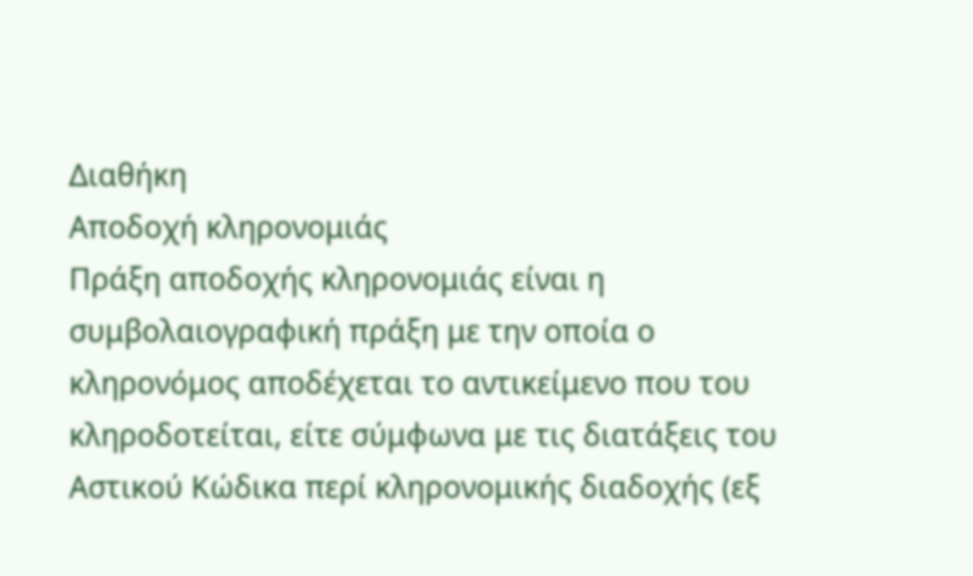Διαθήκη
Αποδοχή κληρονομιάς
Πράξη αποδοχής κληρονομιάς είναι η συμβολαιογραφική πράξη με την οποία ο κληρονόμος αποδέχεται το αντικείμενο που του κληροδοτείται, είτε σύμφωνα με τις διατάξεις του Αστικού Κώδικα περί κληρονομικής διαδοχής (εξ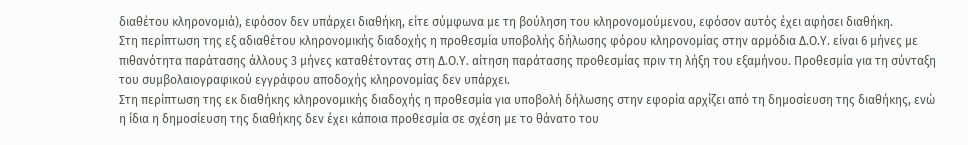διαθέτου κληρονομιά), εφόσον δεν υπάρχει διαθήκη, είτε σύμφωνα με τη βούληση του κληρονομούμενου, εφόσον αυτός έχει αφήσει διαθήκη.
Στη περίπτωση της εξ αδιαθέτου κληρονομικής διαδοχής η προθεσμία υποβολής δήλωσης φόρου κληρονομίας στην αρμόδια Δ.Ο.Υ. είναι 6 μήνες με πιθανότητα παράτασης άλλους 3 μήνες καταθέτοντας στη Δ.Ο.Υ. αίτηση παράτασης προθεσμίας πριν τη λήξη του εξαμήνου. Προθεσμία για τη σύνταξη του συμβολαιογραφικού εγγράφου αποδοχής κληρονομίας δεν υπάρχει.
Στη περίπτωση της εκ διαθήκης κληρονομικής διαδοχής η προθεσμία για υποβολή δήλωσης στην εφορία αρχίζει από τη δημοσίευση της διαθήκης, ενώ η ίδια η δημοσίευση της διαθήκης δεν έχει κάποια προθεσμία σε σχέση με το θάνατο του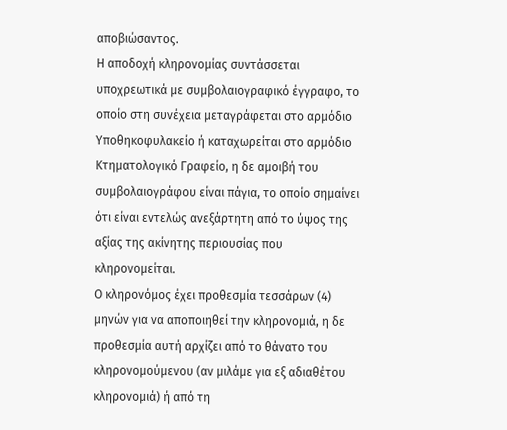αποβιώσαντος.
Η αποδοχή κληρονομίας συντάσσεται υποχρεωτικά με συμβολαιογραφικό έγγραφο, το οποίο στη συνέχεια μεταγράφεται στο αρμόδιο Υποθηκοφυλακείο ή καταχωρείται στο αρμόδιο Κτηματολογικό Γραφείο, η δε αμοιβή του συμβολαιογράφου είναι πάγια, το οποίο σημαίνει ότι είναι εντελώς ανεξάρτητη από το ύψος της αξίας της ακίνητης περιουσίας που κληρονομείται.
Ο κληρονόμος έχει προθεσμία τεσσάρων (4) μηνών για να αποποιηθεί την κληρονομιά, η δε προθεσμία αυτή αρχίζει από το θάνατο του κληρονομούμενου (αν μιλάμε για εξ αδιαθέτου κληρονομιά) ή από τη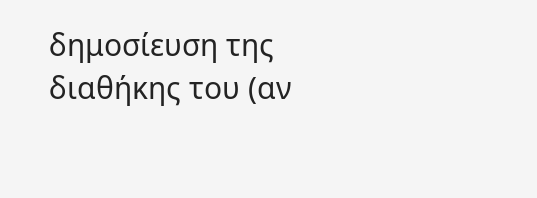δημοσίευση της διαθήκης του (αν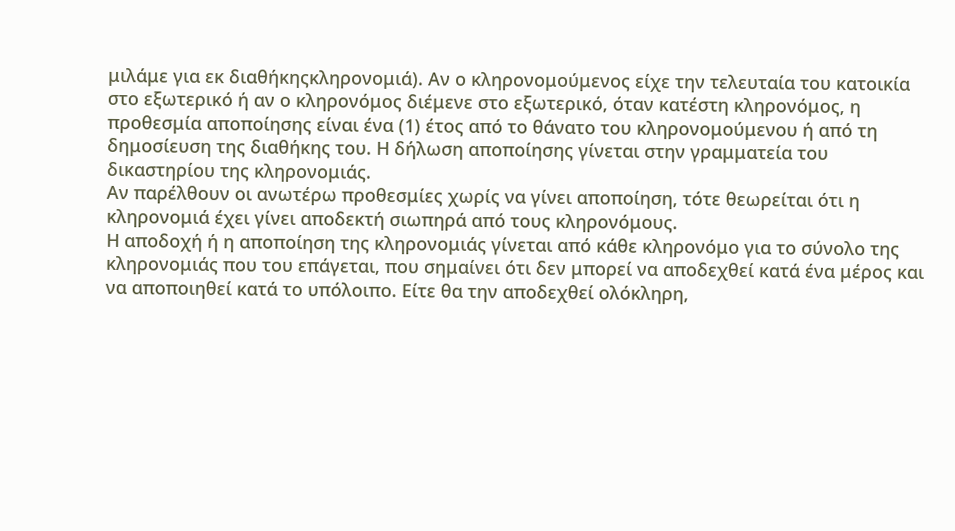μιλάμε για εκ διαθήκηςκληρονομιά). Αν ο κληρονομούμενος είχε την τελευταία του κατοικία στο εξωτερικό ή αν ο κληρονόμος διέμενε στο εξωτερικό, όταν κατέστη κληρονόμος, η προθεσμία αποποίησης είναι ένα (1) έτος από το θάνατο του κληρονομούμενου ή από τη δημοσίευση της διαθήκης του. Η δήλωση αποποίησης γίνεται στην γραμματεία του δικαστηρίου της κληρονομιάς.
Αν παρέλθουν οι ανωτέρω προθεσμίες χωρίς να γίνει αποποίηση, τότε θεωρείται ότι η κληρονομιά έχει γίνει αποδεκτή σιωπηρά από τους κληρονόμους.
Η αποδοχή ή η αποποίηση της κληρονομιάς γίνεται από κάθε κληρονόμο για το σύνολο της κληρονομιάς που του επάγεται, που σημαίνει ότι δεν μπορεί να αποδεχθεί κατά ένα μέρος και να αποποιηθεί κατά το υπόλοιπο. Είτε θα την αποδεχθεί ολόκληρη,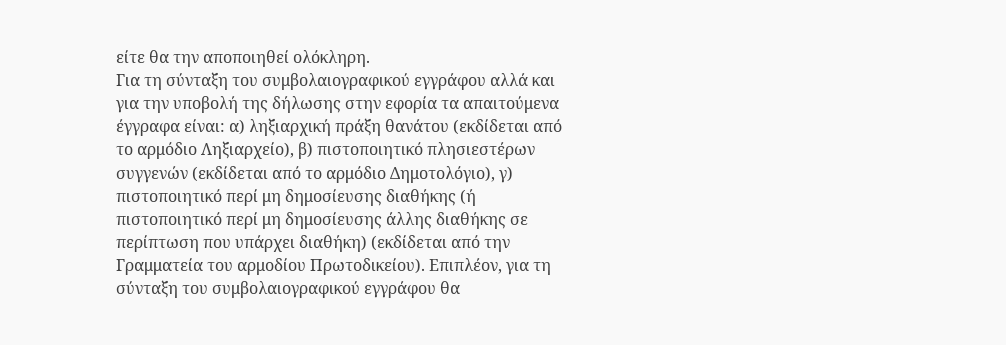είτε θα την αποποιηθεί ολόκληρη.
Για τη σύνταξη του συμβολαιογραφικού εγγράφου αλλά και για την υποβολή της δήλωσης στην εφορία τα απαιτούμενα έγγραφα είναι: α) ληξιαρχική πράξη θανάτου (εκδίδεται από το αρμόδιο Ληξιαρχείο), β) πιστοποιητικό πλησιεστέρων συγγενών (εκδίδεται από το αρμόδιο Δημοτολόγιο), γ) πιστοποιητικό περί μη δημοσίευσης διαθήκης (ή πιστοποιητικό περί μη δημοσίευσης άλλης διαθήκης σε περίπτωση που υπάρχει διαθήκη) (εκδίδεται από την Γραμματεία του αρμοδίου Πρωτοδικείου). Επιπλέον, για τη σύνταξη του συμβολαιογραφικού εγγράφου θα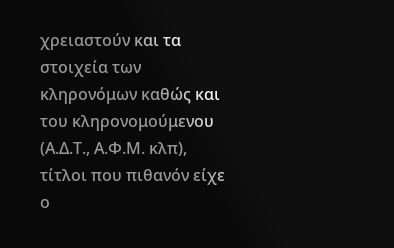χρειαστούν και τα στοιχεία των κληρονόμων καθώς και του κληρονομούμενου (Α.Δ.Τ., Α.Φ.Μ. κλπ), τίτλοι που πιθανόν είχε ο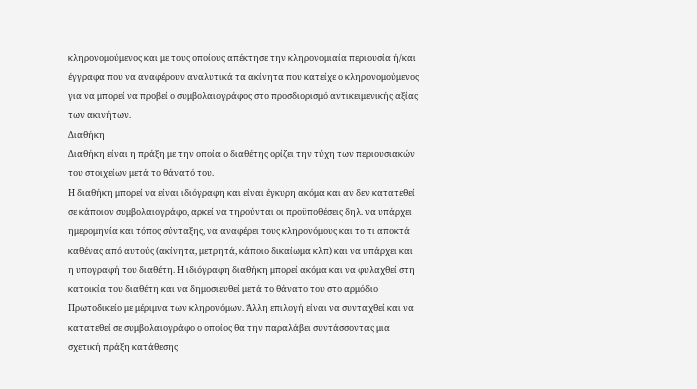κληρονομούμενος και με τους οποίους απέκτησε την κληρονομιαία περιουσία ή/και έγγραφα που να αναφέρουν αναλυτικά τα ακίνητα που κατείχε ο κληρονομούμενος για να μπορεί να προβεί ο συμβολαιογράφος στο προσδιορισμό αντικειμενικής αξίας των ακινήτων.
Διαθήκη
Διαθήκη είναι η πράξη με την οποία ο διαθέτης ορίζει την τύχη των περιουσιακών του στοιχείων μετά το θάνατό του.
Η διαθήκη μπορεί να είναι ιδιόγραφη και είναι έγκυρη ακόμα και αν δεν κατατεθεί σε κάποιον συμβολαιογράφο, αρκεί να τηρούνται οι προϋποθέσεις δηλ. να υπάρχει ημερομηνία και τόπος σύνταξης, να αναφέρει τους κληρονόμους και το τι αποκτά καθένας από αυτούς (ακίνητα, μετρητά, κάποιο δικαίωμα κλπ) και να υπάρχει και η υπογραφή του διαθέτη. Η ιδιόγραφη διαθήκη μπορεί ακόμα και να φυλαχθεί στη κατοικία του διαθέτη και να δημοσιευθεί μετά το θάνατο του στο αρμόδιο Πρωτοδικείο με μέριμνα των κληρονόμων. Άλλη επιλογή είναι να συνταχθεί και να κατατεθεί σε συμβολαιογράφο ο οποίος θα την παραλάβει συντάσσοντας μια σχετική πράξη κατάθεσης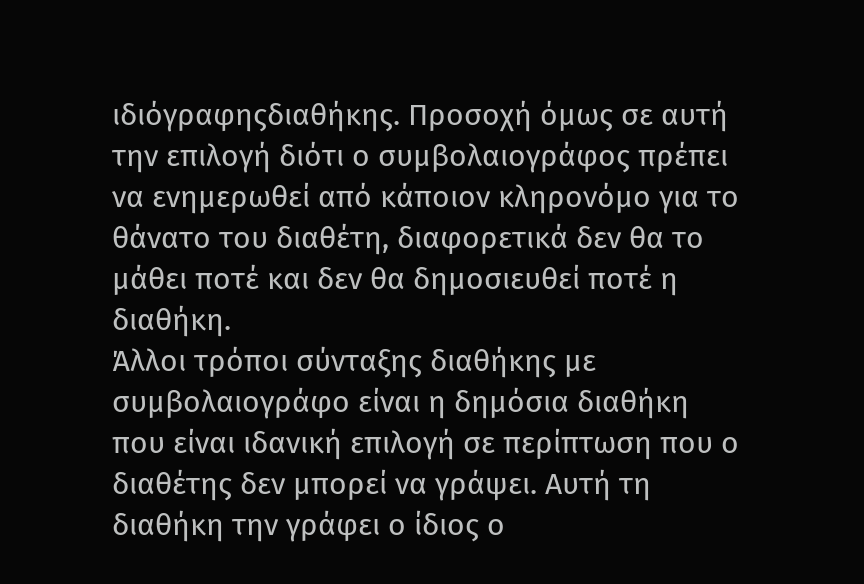ιδιόγραφηςδιαθήκης. Προσοχή όμως σε αυτή την επιλογή διότι ο συμβολαιογράφος πρέπει να ενημερωθεί από κάποιον κληρονόμο για το θάνατο του διαθέτη, διαφορετικά δεν θα το μάθει ποτέ και δεν θα δημοσιευθεί ποτέ η διαθήκη.
Άλλοι τρόποι σύνταξης διαθήκης με συμβολαιογράφο είναι η δημόσια διαθήκη που είναι ιδανική επιλογή σε περίπτωση που ο διαθέτης δεν μπορεί να γράψει. Αυτή τη διαθήκη την γράφει ο ίδιος ο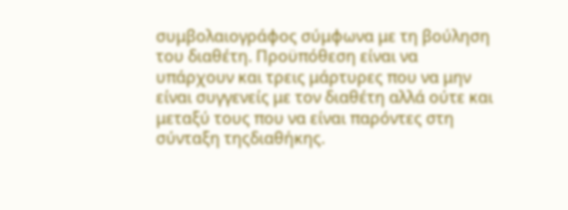συμβολαιογράφος σύμφωνα με τη βούληση του διαθέτη. Προϋπόθεση είναι να υπάρχουν και τρεις μάρτυρες που να μην είναι συγγενείς με τον διαθέτη αλλά ούτε και μεταξύ τους που να είναι παρόντες στη σύνταξη τηςδιαθήκης.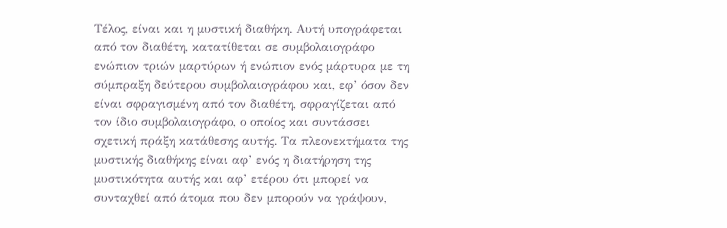Τέλος, είναι και η μυστική διαθήκη. Αυτή υπογράφεται από τον διαθέτη, κατατίθεται σε συμβολαιογράφο ενώπιον τριών μαρτύρων ή ενώπιον ενός μάρτυρα με τη σύμπραξη δεύτερου συμβολαιογράφου και, εφ’ όσον δεν είναι σφραγισμένη από τον διαθέτη, σφραγίζεται από τον ίδιο συμβολαιογράφο, ο οποίος και συντάσσει σχετική πράξη κατάθεσης αυτής. Τα πλεονεκτήματα της μυστικής διαθήκης είναι αφ’ ενός η διατήρηση της μυστικότητα αυτής και αφ’ ετέρου ότι μπορεί να συνταχθεί από άτομα που δεν μπορούν να γράψουν,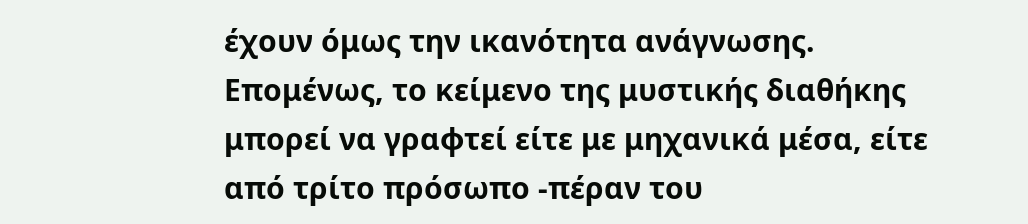έχουν όμως την ικανότητα ανάγνωσης. Επομένως, το κείμενο της μυστικής διαθήκης μπορεί να γραφτεί είτε με μηχανικά μέσα, είτε από τρίτο πρόσωπο -πέραν του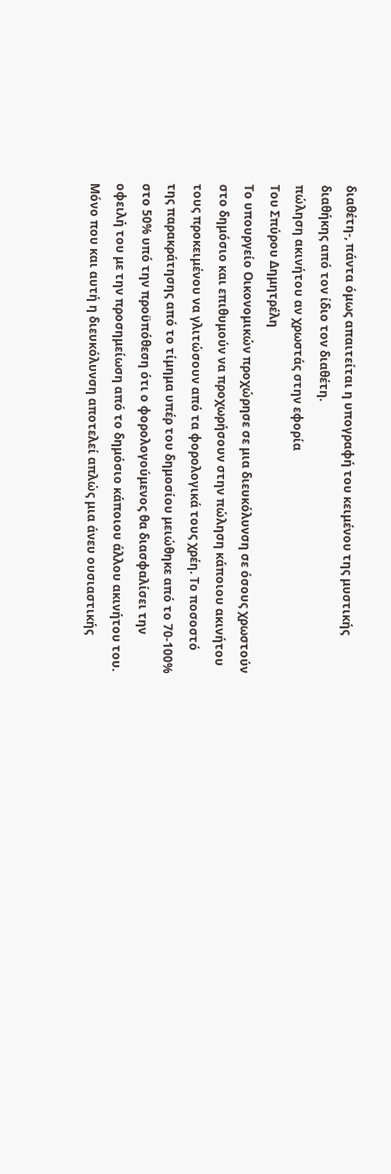διαθέτη-, πάντα όμως απαιτείται η υπογραφή του κειμένου της μυστικής διαθήκης από τον ίδιο τον διαθέτη.
πώληση ακινήτου αν χρωστάς στην εφορία
Του Σπύρου Δημητρέλη
Tο υπουργείο Οικονομικών προχώρησε σε μια διευκόλυνση σε όσους χρωστούν στο δημόσιο και επιθυμούν να προχωρήσουν στην πώληση κάποιου ακινήτου τους προκειμένου να γλιτώσουν από τα φορολογικά τους χρέη. Το ποσοστό της παρακράτησης από το τίμημα υπέρ του δημοσίου μειώθηκε από το 70-100% στο 50% υπό την προϋπόθεση ότι ο φορολογούμενος θα διασφαλίσει την οφειλή του με την προσημείωση από το δημόσιο κάποιου άλλου ακινήτου του. Μόνο που και αυτή η διευκόλυνση αποτελεί απλώς μια άνευ ουσιαστικής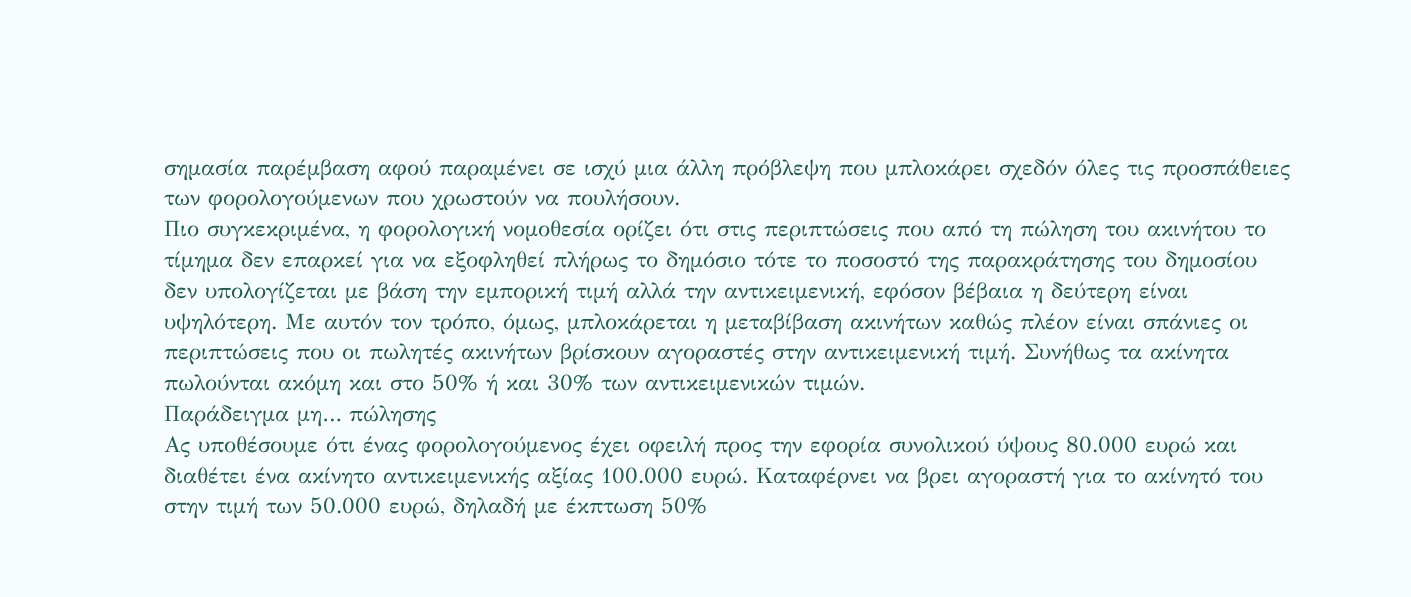σημασία παρέμβαση αφού παραμένει σε ισχύ μια άλλη πρόβλεψη που μπλοκάρει σχεδόν όλες τις προσπάθειες των φορολογούμενων που χρωστούν να πουλήσουν.
Πιο συγκεκριμένα, η φορολογική νομοθεσία ορίζει ότι στις περιπτώσεις που από τη πώληση του ακινήτου το τίμημα δεν επαρκεί για να εξοφληθεί πλήρως το δημόσιο τότε το ποσοστό της παρακράτησης του δημοσίου δεν υπολογίζεται με βάση την εμπορική τιμή αλλά την αντικειμενική, εφόσον βέβαια η δεύτερη είναι υψηλότερη. Με αυτόν τον τρόπο, όμως, μπλοκάρεται η μεταβίβαση ακινήτων καθώς πλέον είναι σπάνιες οι περιπτώσεις που οι πωλητές ακινήτων βρίσκουν αγοραστές στην αντικειμενική τιμή. Συνήθως τα ακίνητα πωλούνται ακόμη και στο 50% ή και 30% των αντικειμενικών τιμών.
Παράδειγμα μη… πώλησης
Ας υποθέσουμε ότι ένας φορολογούμενος έχει οφειλή προς την εφορία συνολικού ύψους 80.000 ευρώ και διαθέτει ένα ακίνητο αντικειμενικής αξίας 100.000 ευρώ. Καταφέρνει να βρει αγοραστή για το ακίνητό του στην τιμή των 50.000 ευρώ, δηλαδή με έκπτωση 50%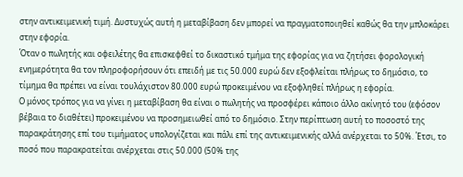στην αντικειμενική τιμή. Δυστυχώς αυτή η μεταβίβαση δεν μπορεί να πραγματοποιηθεί καθώς θα την μπλοκάρει στην εφορία.
Όταν ο πωλητής και οφειλέτης θα επισκεφθεί το δικαστικό τμήμα της εφορίας για να ζητήσει φορολογική ενημερότητα θα τον πληροφορήσουν ότι επειδή με τις 50.000 ευρώ δεν εξοφλείται πλήρως το δημόσιο, το τίμημα θα πρέπει να είναι τουλάχιστον 80.000 ευρώ προκειμένου να εξοφληθεί πλήρως η εφορία.
Ο μόνος τρόπος για να γίνει η μεταβίβαση θα είναι ο πωλητής να προσφέρει κάποιο άλλο ακίνητό του (εφόσον βέβαια το διαθέτει) προκειμένου να προσημειωθεί από το δημόσιο. Στην περίπτωση αυτή το ποσοστό της παρακράτησης επί του τιμήματος υπολογίζεται και πάλι επί της αντικειμενικής αλλά ανέρχεται το 50%. Έτσι, το ποσό που παρακρατείται ανέρχεται στις 50.000 (50% της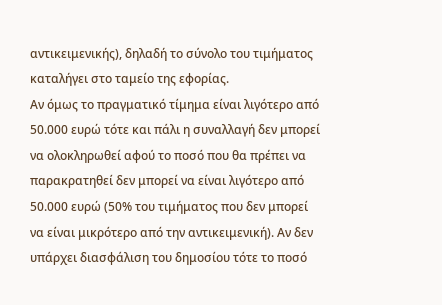αντικειμενικής), δηλαδή το σύνολο του τιμήματος καταλήγει στο ταμείο της εφορίας.
Αν όμως το πραγματικό τίμημα είναι λιγότερο από 50.000 ευρώ τότε και πάλι η συναλλαγή δεν μπορεί να ολοκληρωθεί αφού το ποσό που θα πρέπει να παρακρατηθεί δεν μπορεί να είναι λιγότερο από 50.000 ευρώ (50% του τιμήματος που δεν μπορεί να είναι μικρότερο από την αντικειμενική). Αν δεν υπάρχει διασφάλιση του δημοσίου τότε το ποσό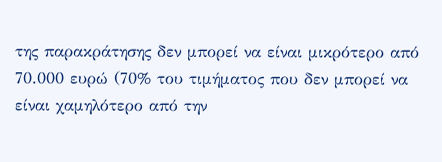της παρακράτησης δεν μπορεί να είναι μικρότερο από 70.000 ευρώ (70% του τιμήματος που δεν μπορεί να είναι χαμηλότερο από την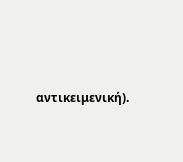αντικειμενική).